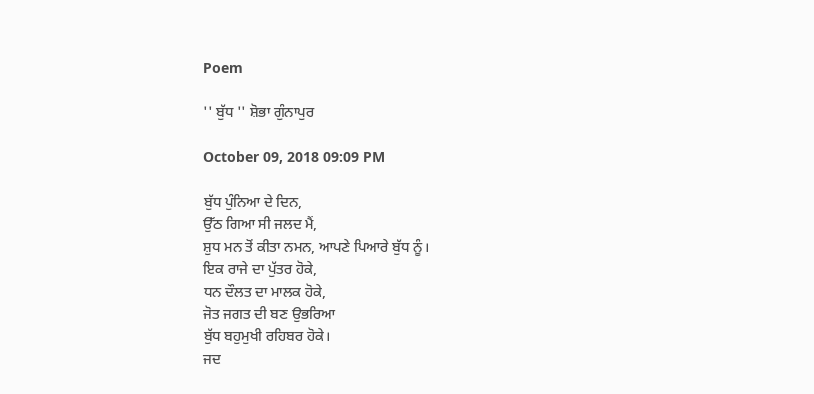Poem

'' ਬੁੱਧ '' ਸ਼ੋਭਾ ਗੁੰਨਾਪੁਰ

October 09, 2018 09:09 PM

ਬੁੱਧ ਪੁੰਨਿਆ ਦੇ ਦਿਨ,
ਉੱਠ ਗਿਆ ਸੀ ਜਲਦ ਮੈਂ,
ਸ਼ੁਧ ਮਨ ਤੋਂ ਕੀਤਾ ਨਮਨ, ਆਪਣੇ ਪਿਆਰੇ ਬੁੱਧ ਨੂੰ।
ਇਕ ਰਾਜੇ ਦਾ ਪੁੱਤਰ ਹੋਕੇ,
ਧਨ ਦੌਲਤ ਦਾ ਮਾਲਕ ਹੋਕੇ,
ਜੋਤ ਜਗਤ ਦੀ ਬਣ ਉਭਰਿਆ
ਬੁੱਧ ਬਹੁਮੁਖੀ ਰਹਿਬਰ ਹੋਕੇ।
ਜਦ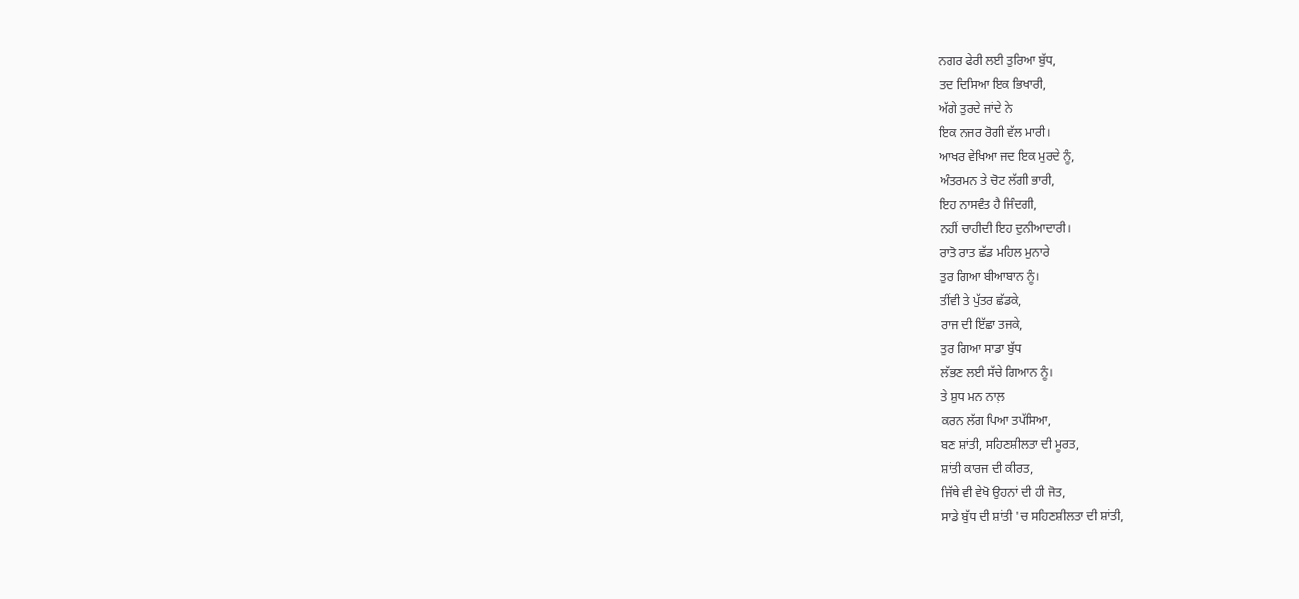ਨਗਰ ਫੇਰੀ ਲਈ ਤੁਰਿਆ ਬੁੱਧ,
ਤਦ ਦਿਸਿਆ ਇਕ ਭਿਖਾਰੀ,
ਅੱਗੇ ਤੁਰਦੇ ਜਾਂਦੇ ਨੇ
ਇਕ ਨਜਰ ਰੋਗੀ ਵੱਲ ਮਾਰੀ।
ਆਖਰ ਵੇਖਿਆ ਜਦ ਇਕ ਮੁਰਦੇ ਨੂੰ,
ਅੰਤਰਮਨ ਤੇ ਚੋਟ ਲੱਗੀ ਭਾਰੀ,
ਇਹ ਨਾਸਵੰਤ ਹੈ ਜਿੰਦਗੀ,
ਨਹੀਂ ਚਾਹੀਦੀ ਇਹ ਦੁਨੀਆਦਾਰੀ।
ਰਾਤੋ ਰਾਤ ਛੱਡ ਮਹਿਲ ਮੁਨਾਰੇ
ਤੁਰ ਗਿਆ ਬੀਆਬਾਨ ਨੂੰ।
ਤੀਂਵੀ ਤੇ ਪੁੱਤਰ ਛੱਡਕੇ,
ਰਾਜ ਦੀ ਇੱਛਾ ਤਜਕੇ,
ਤੁਰ ਗਿਆ ਸਾਡਾ ਬੁੱਧ
ਲੱਭਣ ਲਈ ਸੱਚੇ ਗਿਆਨ ਨੂੰ।
ਤੇ ਸ਼ੁਧ ਮਨ ਨਾਲ਼
ਕਰਨ ਲੱਗ ਪਿਆ ਤਪੱਸਿਆ,
ਬਣ ਸ਼ਾਂਤੀ, ਸਹਿਣਸ਼ੀਲਤਾ ਦੀ ਮੂਰਤ,
ਸ਼ਾਂਤੀ ਕਾਰਜ ਦੀ ਕੀਰਤ,
ਜਿੱਥੇ ਵੀ ਵੇਖੋ ਉਹਨਾਂ ਦੀ ਹੀ ਜੋਤ,
ਸਾਡੇ ਬੁੱਧ ਦੀ ਸ਼ਾਂਤੀ 'ਚ ਸਹਿਣਸ਼ੀਲਤਾ ਦੀ ਸ਼ਾਂਤੀ,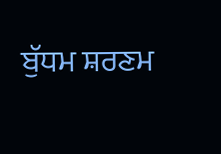ਬੁੱਧਮ ਸ਼ਰਣਮ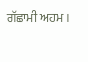ਗੱਛਾਮੀ ਅਹਮ।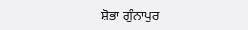ਸ਼ੋਭਾ ਗੁੰਨਾਪੁਰ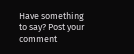Have something to say? Post your comment